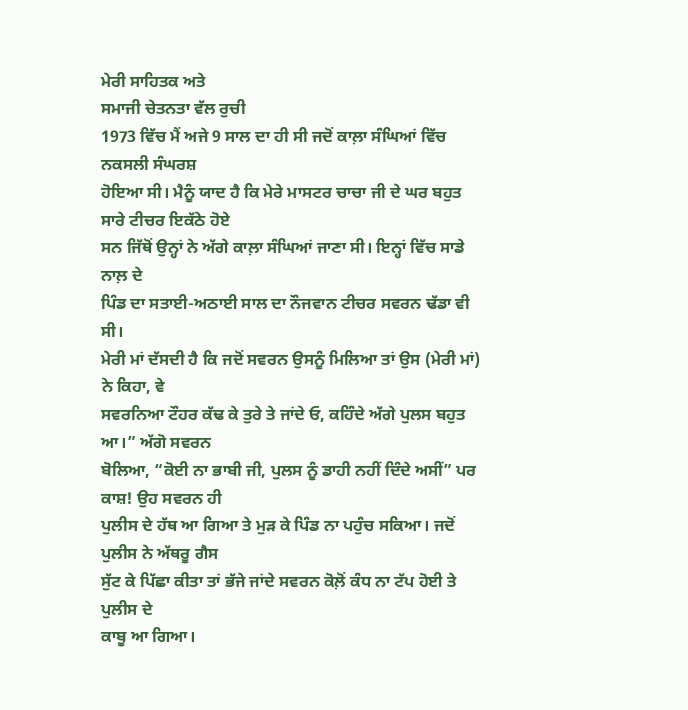ਮੇਰੀ ਸਾਹਿਤਕ ਅਤੇ
ਸਮਾਜੀ ਚੇਤਨਤਾ ਵੱਲ ਰੁਚੀ
1973 ਵਿੱਚ ਮੈਂ ਅਜੇ 9 ਸਾਲ ਦਾ ਹੀ ਸੀ ਜਦੋਂ ਕਾਲ਼ਾ ਸੰਘਿਆਂ ਵਿੱਚ ਨਕਸਲੀ ਸੰਘਰਸ਼
ਹੋਇਆ ਸੀ। ਮੈਨੂੰ ਯਾਦ ਹੈ ਕਿ ਮੇਰੇ ਮਾਸਟਰ ਚਾਚਾ ਜੀ ਦੇ ਘਰ ਬਹੁਤ ਸਾਰੇ ਟੀਚਰ ਇਕੱਠੇ ਹੋਏ
ਸਨ ਜਿੱਥੋਂ ਉਨ੍ਹਾਂ ਨੇ ਅੱਗੇ ਕਾਲ਼ਾ ਸੰਘਿਆਂ ਜਾਣਾ ਸੀ। ਇਨ੍ਹਾਂ ਵਿੱਚ ਸਾਡੇ ਨਾਲ਼ ਦੇ
ਪਿੰਡ ਦਾ ਸਤਾਈ-ਅਠਾਈ ਸਾਲ ਦਾ ਨੌਜਵਾਨ ਟੀਚਰ ਸਵਰਨ ਢੱਡਾ ਵੀ ਸੀ।
ਮੇਰੀ ਮਾਂ ਦੱਸਦੀ ਹੈ ਕਿ ਜਦੋਂ ਸਵਰਨ ਉਸਨੂੰ ਮਿਲਿਆ ਤਾਂ ਉਸ (ਮੇਰੀ ਮਾਂ) ਨੇ ਕਿਹਾ, ਵੇ
ਸਵਰਨਿਆ ਟੌਹਰ ਕੱਢ ਕੇ ਤੁਰੇ ਤੇ ਜਾਂਦੇ ਓ, ਕਹਿੰਦੇ ਅੱਗੇ ਪੁਲਸ ਬਹੁਤ ਆ।” ਅੱਗੋ ਸਵਰਨ
ਬੋਲਿਆ, “ਕੋਈ ਨਾ ਭਾਬੀ ਜੀ, ਪੁਲਸ ਨੂੰ ਡਾਹੀ ਨਹੀਂ ਦਿੰਦੇ ਅਸੀਂ” ਪਰ ਕਾਸ਼! ਉਹ ਸਵਰਨ ਹੀ
ਪੁਲੀਸ ਦੇ ਹੱਥ ਆ ਗਿਆ ਤੇ ਮੁੜ ਕੇ ਪਿੰਡ ਨਾ ਪਹੁੰਚ ਸਕਿਆ। ਜਦੋਂ ਪੁਲੀਸ ਨੇ ਅੱਥਰੂ ਗੈਸ
ਸੁੱਟ ਕੇ ਪਿੱਛਾ ਕੀਤਾ ਤਾਂ ਭੱਜੇ ਜਾਂਦੇ ਸਵਰਨ ਕੋਲ਼ੋਂ ਕੰਧ ਨਾ ਟੱਪ ਹੋਈ ਤੇ ਪੁਲੀਸ ਦੇ
ਕਾਬੂ ਆ ਗਿਆ।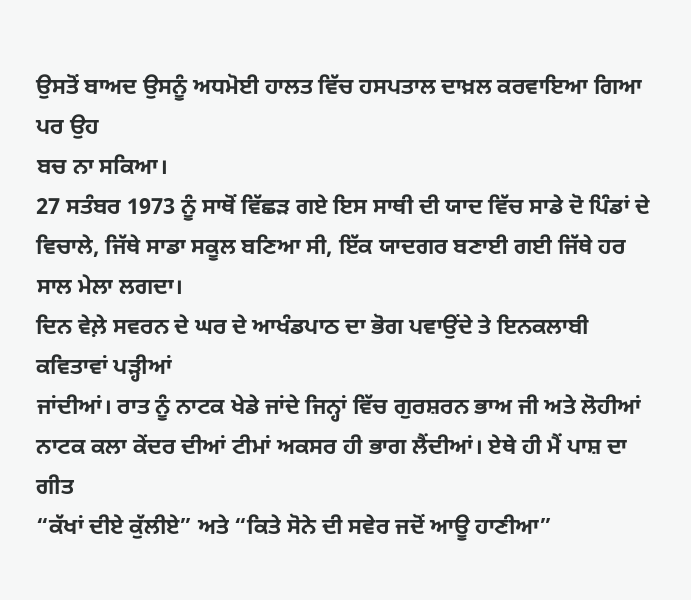ਉਸਤੋਂ ਬਾਅਦ ਉਸਨੂੰ ਅਧਮੋਈ ਹਾਲਤ ਵਿੱਚ ਹਸਪਤਾਲ ਦਾਖ਼ਲ ਕਰਵਾਇਆ ਗਿਆ ਪਰ ਉਹ
ਬਚ ਨਾ ਸਕਿਆ।
27 ਸਤੰਬਰ 1973 ਨੂੰ ਸਾਥੋਂ ਵਿੱਛੜ ਗਏ ਇਸ ਸਾਥੀ ਦੀ ਯਾਦ ਵਿੱਚ ਸਾਡੇ ਦੋ ਪਿੰਡਾਂ ਦੇ
ਵਿਚਾਲੇ, ਜਿੱਥੇ ਸਾਡਾ ਸਕੂਲ ਬਣਿਆ ਸੀ, ਇੱਕ ਯਾਦਗਰ ਬਣਾਈ ਗਈ ਜਿੱਥੇ ਹਰ ਸਾਲ ਮੇਲਾ ਲਗਦਾ।
ਦਿਨ ਵੇਲ਼ੇ ਸਵਰਨ ਦੇ ਘਰ ਦੇ ਆਖੰਡਪਾਠ ਦਾ ਭੋਗ ਪਵਾਉਂਦੇ ਤੇ ਇਨਕਲਾਬੀ ਕਵਿਤਾਵਾਂ ਪੜ੍ਹੀਆਂ
ਜਾਂਦੀਆਂ। ਰਾਤ ਨੂੰ ਨਾਟਕ ਖੇਡੇ ਜਾਂਦੇ ਜਿਨ੍ਹਾਂ ਵਿੱਚ ਗੁਰਸ਼ਰਨ ਭਾਅ ਜੀ ਅਤੇ ਲੋਹੀਆਂ
ਨਾਟਕ ਕਲਾ ਕੇਂਦਰ ਦੀਆਂ ਟੀਮਾਂ ਅਕਸਰ ਹੀ ਭਾਗ ਲੈਂਦੀਆਂ। ਏਥੇ ਹੀ ਮੈਂ ਪਾਸ਼ ਦਾ ਗੀਤ
“ਕੱਖਾਂ ਦੀਏ ਕੁੱਲੀਏ” ਅਤੇ “ਕਿਤੇ ਸੋਨੇ ਦੀ ਸਵੇਰ ਜਦੋਂ ਆਊ ਹਾਣੀਆ”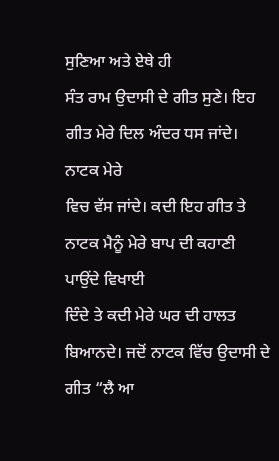ਸੁਣਿਆ ਅਤੇ ਏਥੇ ਹੀ
ਸੰਤ ਰਾਮ ਉਦਾਸੀ ਦੇ ਗੀਤ ਸੁਣੇ। ਇਹ ਗੀਤ ਮੇਰੇ ਦਿਲ ਅੰਦਰ ਧਸ ਜਾਂਦੇ। ਨਾਟਕ ਮੇਰੇ
ਵਿਚ ਵੱਸ ਜਾਂਦੇ। ਕਦੀ ਇਹ ਗੀਤ ਤੇ ਨਾਟਕ ਮੈਨੂੰ ਮੇਰੇ ਬਾਪ ਦੀ ਕਹਾਣੀ ਪਾਉਂਦੇ ਵਿਖਾਈ
ਦਿੰਦੇ ਤੇ ਕਦੀ ਮੇਰੇ ਘਰ ਦੀ ਹਾਲਤ ਬਿਆਨਦੇ। ਜਦੋਂ ਨਾਟਕ ਵਿੱਚ ਉਦਾਸੀ ਦੇ ਗੀਤ “ਲੈ ਆ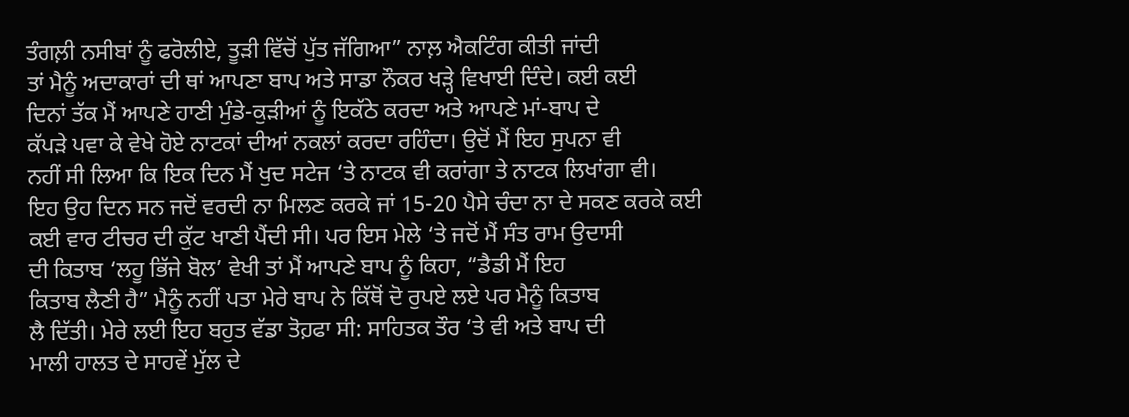ਤੰਗਲ਼ੀ ਨਸੀਬਾਂ ਨੂੰ ਫਰੋਲੀਏ, ਤੂੜੀ ਵਿੱਚੋਂ ਪੁੱਤ ਜੱਗਿਆ” ਨਾਲ਼ ਐਕਟਿੰਗ ਕੀਤੀ ਜਾਂਦੀ
ਤਾਂ ਮੈਨੂੰ ਅਦਾਕਾਰਾਂ ਦੀ ਥਾਂ ਆਪਣਾ ਬਾਪ ਅਤੇ ਸਾਡਾ ਨੌਕਰ ਖੜ੍ਹੇ ਵਿਖਾਈ ਦਿੰਦੇ। ਕਈ ਕਈ
ਦਿਨਾਂ ਤੱਕ ਮੈਂ ਆਪਣੇ ਹਾਣੀ ਮੁੰਡੇ-ਕੁੜੀਆਂ ਨੂੰ ਇਕੱਠੇ ਕਰਦਾ ਅਤੇ ਆਪਣੇ ਮਾਂ-ਬਾਪ ਦੇ
ਕੱਪੜੇ ਪਵਾ ਕੇ ਵੇਖੇ ਹੋਏ ਨਾਟਕਾਂ ਦੀਆਂ ਨਕਲਾਂ ਕਰਦਾ ਰਹਿੰਦਾ। ਉਦੋਂ ਮੈਂ ਇਹ ਸੁਪਨਾ ਵੀ
ਨਹੀਂ ਸੀ ਲਿਆ ਕਿ ਇਕ ਦਿਨ ਮੈਂ ਖੁਦ ਸਟੇਜ ‘ਤੇ ਨਾਟਕ ਵੀ ਕਰਾਂਗਾ ਤੇ ਨਾਟਕ ਲਿਖਾਂਗਾ ਵੀ।
ਇਹ ਉਹ ਦਿਨ ਸਨ ਜਦੋਂ ਵਰਦੀ ਨਾ ਮਿਲਣ ਕਰਕੇ ਜਾਂ 15-20 ਪੈਸੇ ਚੰਦਾ ਨਾ ਦੇ ਸਕਣ ਕਰਕੇ ਕਈ
ਕਈ ਵਾਰ ਟੀਚਰ ਦੀ ਕੁੱਟ ਖਾਣੀ ਪੈਂਦੀ ਸੀ। ਪਰ ਇਸ ਮੇਲੇ ‘ਤੇ ਜਦੋਂ ਮੈਂ ਸੰਤ ਰਾਮ ਉਦਾਸੀ
ਦੀ ਕਿਤਾਬ ‘ਲਹੂ ਭਿੱਜੇ ਬੋਲ’ ਵੇਖੀ ਤਾਂ ਮੈਂ ਆਪਣੇ ਬਾਪ ਨੂੰ ਕਿਹਾ, “ਡੈਡੀ ਮੈਂ ਇਹ
ਕਿਤਾਬ ਲੈਣੀ ਹੈ” ਮੈਨੂੰ ਨਹੀਂ ਪਤਾ ਮੇਰੇ ਬਾਪ ਨੇ ਕਿੱਥੋਂ ਦੋ ਰੁਪਏ ਲਏ ਪਰ ਮੈਨੂੰ ਕਿਤਾਬ
ਲੈ ਦਿੱਤੀ। ਮੇਰੇ ਲਈ ਇਹ ਬਹੁਤ ਵੱਡਾ ਤੋਹ਼ਫਾ ਸੀ: ਸਾਹਿਤਕ ਤੌਰ ‘ਤੇ ਵੀ ਅਤੇ ਬਾਪ ਦੀ
ਮਾਲੀ ਹਾਲਤ ਦੇ ਸਾਹਵੇਂ ਮੁੱਲ ਦੇ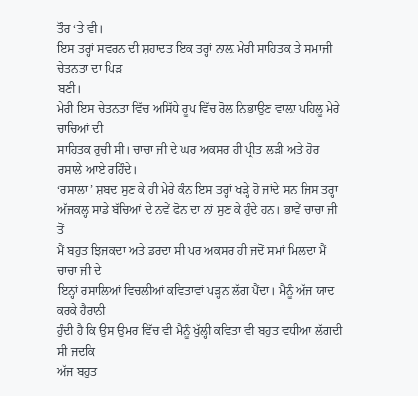ਤੌਰ ‘ਤੇ ਵੀ।
ਇਸ ਤਰ੍ਹਾਂ ਸਵਰਨ ਦੀ ਸ਼ਹਾਦਤ ਇਕ ਤਰ੍ਹਾਂ ਨਾਲ਼ ਮੇਰੀ ਸਾਹਿਤਕ ਤੇ ਸਮਾਜੀ ਚੇਤਨਤਾ ਦਾ ਪਿੜ
ਬਣੀ।
ਮੇਰੀ ਇਸ ਚੇਤਨਤਾ ਵਿੱਚ ਅਸਿੱਧੇ ਰੂਪ ਵਿੱਚ ਰੋਲ ਨਿਭਾਉਣ ਵਾਲ਼ਾ ਪਹਿਲੂ ਮੇਰੇ ਚਾਚਿਆਂ ਦੀ
ਸਾਹਿਤਕ ਰੁਚੀ ਸੀ। ਚਾਚਾ ਜੀ ਦੇ ਘਰ ਅਕਸਰ ਹੀ ਪ੍ਰੀਤ ਲੜੀ ਅਤੇ ਹੋਰ ਰਸਾਲੇ ਆਏ ਰਹਿੰਦੇ।
‘ਰਸਾਲਾ’ ਸ਼ਬਦ ਸੁਣ ਕੇ ਹੀ ਮੇਰੇ ਕੰਨ ਇਸ ਤਰ੍ਹਾਂ ਖੜ੍ਹੇ ਹੋ ਜਾਂਦੇ ਸਨ ਜਿਸ ਤਰ੍ਹਾ
ਅੱਜਕਲ੍ਹ ਸਾਡੇ ਬੱਚਿਆਂ ਦੇ ਨਵੇਂ ਫੋਨ ਦਾ ਨਾਂ ਸੁਣ ਕੇ ਹੁੰਦੇ ਹਨ। ਭਾਵੇਂ ਚਾਚਾ ਜੀ ਤੋਂ
ਮੈਂ ਬਹੁਤ ਝਿਜਕਦਾ ਅਤੇ ਡਰਦਾ ਸੀ ਪਰ ਅਕਸਰ ਹੀ ਜਦੋਂ ਸਮਾਂ ਮਿਲਦਾ ਮੈਂ ਚਾਚਾ ਜੀ ਦੇ
ਇਨ੍ਹਾਂ ਰਸਾਲਿਆਂ ਵਿਚਲੀਆਂ ਕਵਿਤਾਵਾਂ ਪੜ੍ਹਨ ਲੱਗ ਪੈਂਦਾ। ਮੈਨੂੰ ਅੱਜ ਯਾਦ ਕਰਕੇ ਹੈਰਾਨੀ
ਹੁੰਦੀ ਹੈ ਕਿ ਉਸ ਉਮਰ ਵਿੱਚ ਵੀ ਮੈਨੂੰ ਖੁੱਲ੍ਹੀ ਕਵਿਤਾ ਵੀ ਬਹੁਤ ਵਧੀਆ ਲੱਗਦੀ ਸੀ ਜਦਕਿ
ਅੱਜ ਬਹੁਤ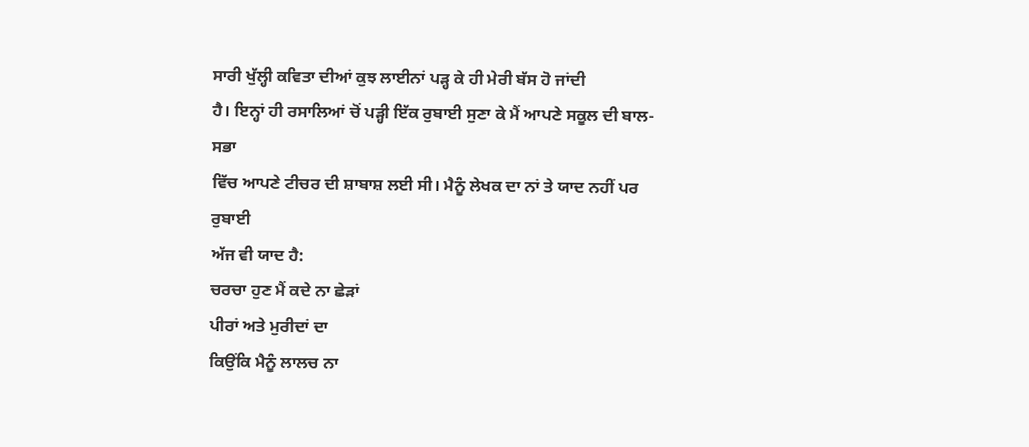ਸਾਰੀ ਖੁੱਲ੍ਹੀ ਕਵਿਤਾ ਦੀਆਂ ਕੁਝ ਲਾਈਨਾਂ ਪੜ੍ਹ ਕੇ ਹੀ ਮੇਰੀ ਬੱਸ ਹੋ ਜਾਂਦੀ
ਹੈ। ਇਨ੍ਹਾਂ ਹੀ ਰਸਾਲਿਆਂ ਚੋਂ ਪੜ੍ਹੀ ਇੱਕ ਰੁਬਾਈ ਸੁਣਾ ਕੇ ਮੈਂ ਆਪਣੇ ਸਕੂਲ ਦੀ ਬਾਲ-ਸਭਾ
ਵਿੱਚ ਆਪਣੇ ਟੀਚਰ ਦੀ ਸ਼ਾਬਾਸ਼ ਲਈ ਸੀ। ਮੈਨੂੰ ਲੇਖਕ ਦਾ ਨਾਂ ਤੇ ਯਾਦ ਨਹੀਂ ਪਰ ਰੁਬਾਈ
ਅੱਜ ਵੀ ਯਾਦ ਹੈ:
ਚਰਚਾ ਹੁਣ ਮੈਂ ਕਦੇ ਨਾ ਛੇੜਾਂ
ਪੀਰਾਂ ਅਤੇ ਮੁਰੀਦਾਂ ਦਾ
ਕਿਉਂਕਿ ਮੈਨੂੰ ਲਾਲਚ ਨਾ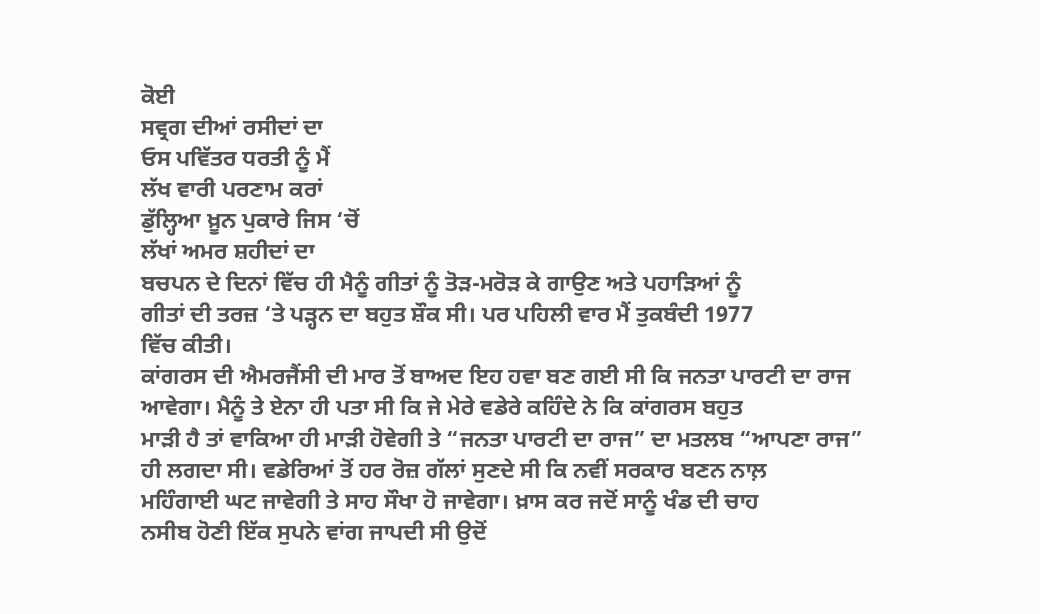ਕੋਈ
ਸਵ੍ਰਗ ਦੀਆਂ ਰਸੀਦਾਂ ਦਾ
ਓਸ ਪਵਿੱਤਰ ਧਰਤੀ ਨੂੰ ਮੈਂ
ਲੱਖ ਵਾਰੀ ਪਰਣਾਮ ਕਰਾਂ
ਡੁੱਲ੍ਹਿਆ ਖ਼ੂਨ ਪੁਕਾਰੇ ਜਿਸ ‘ਚੋਂ
ਲੱਖਾਂ ਅਮਰ ਸ਼ਹੀਦਾਂ ਦਾ
ਬਚਪਨ ਦੇ ਦਿਨਾਂ ਵਿੱਚ ਹੀ ਮੈਨੂੰ ਗੀਤਾਂ ਨੂੰ ਤੋੜ-ਮਰੋੜ ਕੇ ਗਾਉਣ ਅਤੇ ਪਹਾੜਿਆਂ ਨੂੰ
ਗੀਤਾਂ ਦੀ ਤਰਜ਼ ‘ਤੇ ਪੜ੍ਹਨ ਦਾ ਬਹੁਤ ਸ਼ੌਕ ਸੀ। ਪਰ ਪਹਿਲੀ ਵਾਰ ਮੈਂ ਤੁਕਬੰਦੀ 1977
ਵਿੱਚ ਕੀਤੀ।
ਕਾਂਗਰਸ ਦੀ ਐਮਰਜੈਂਸੀ ਦੀ ਮਾਰ ਤੋਂ ਬਾਅਦ ਇਹ ਹਵਾ ਬਣ ਗਈ ਸੀ ਕਿ ਜਨਤਾ ਪਾਰਟੀ ਦਾ ਰਾਜ
ਆਵੇਗਾ। ਮੈਨੂੰ ਤੇ ਏਨਾ ਹੀ ਪਤਾ ਸੀ ਕਿ ਜੇ ਮੇਰੇ ਵਡੇਰੇ ਕਹਿੰਦੇ ਨੇ ਕਿ ਕਾਂਗਰਸ ਬਹੁਤ
ਮਾੜੀ ਹੈ ਤਾਂ ਵਾਕਿਆ ਹੀ ਮਾੜੀ ਹੋਵੇਗੀ ਤੇ “ਜਨਤਾ ਪਾਰਟੀ ਦਾ ਰਾਜ” ਦਾ ਮਤਲਬ “ਆਪਣਾ ਰਾਜ”
ਹੀ ਲਗਦਾ ਸੀ। ਵਡੇਰਿਆਂ ਤੋਂ ਹਰ ਰੋਜ਼ ਗੱਲਾਂ ਸੁਣਦੇ ਸੀ ਕਿ ਨਵੀਂ ਸਰਕਾਰ ਬਣਨ ਨਾਲ਼
ਮਹਿੰਗਾਈ ਘਟ ਜਾਵੇਗੀ ਤੇ ਸਾਹ ਸੌਖਾ ਹੋ ਜਾਵੇਗਾ। ਖ਼ਾਸ ਕਰ ਜਦੋਂ ਸਾਨੂੰ ਖੰਡ ਦੀ ਚਾਹ
ਨਸੀਬ ਹੋਣੀ ਇੱਕ ਸੁਪਨੇ ਵਾਂਗ ਜਾਪਦੀ ਸੀ ਉਦੋਂ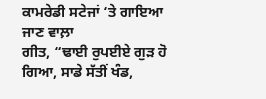ਕਾਮਰੇਡੀ ਸਟੇਜਾਂ ‘ਤੇ ਗਾਇਆ ਜਾਣ ਵਾਲ਼ਾ
ਗੀਤ, “ਢਾਈ ਰੁਪਈਏ ਗੁੜ ਹੋ ਗਿਆ, ਸਾਡੇ ਸੱਤੀਂ ਖੰਡ,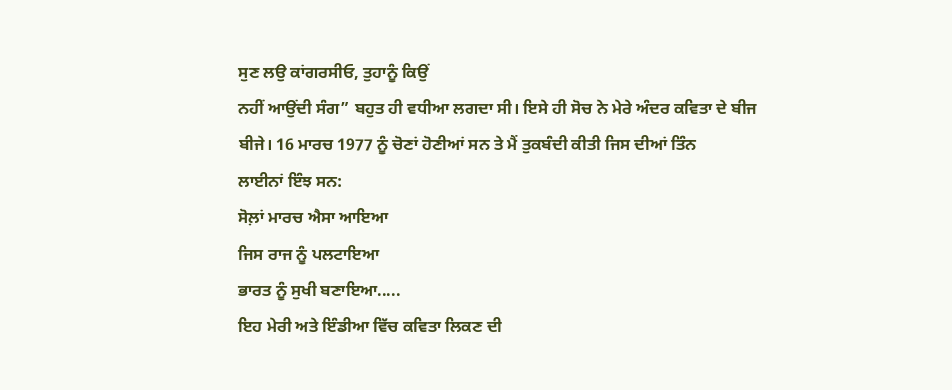ਸੁਣ ਲਉ ਕਾਂਗਰਸੀਓ, ਤੁਹਾਨੂੰ ਕਿਉਂ
ਨਹੀਂ ਆਉਂਦੀ ਸੰਗ” ਬਹੁਤ ਹੀ ਵਧੀਆ ਲਗਦਾ ਸੀ। ਇਸੇ ਹੀ ਸੋਚ ਨੇ ਮੇਰੇ ਅੰਦਰ ਕਵਿਤਾ ਦੇ ਬੀਜ
ਬੀਜੇ। 16 ਮਾਰਚ 1977 ਨੂੰ ਚੋਣਾਂ ਹੋਣੀਆਂ ਸਨ ਤੇ ਮੈਂ ਤੁਕਬੰਦੀ ਕੀਤੀ ਜਿਸ ਦੀਆਂ ਤਿੰਨ
ਲਾਈਨਾਂ ਇੰਝ ਸਨ:
ਸੋਲ਼ਾਂ ਮਾਰਚ ਐਸਾ ਆਇਆ
ਜਿਸ ਰਾਜ ਨੂੰ ਪਲਟਾਇਆ
ਭਾਰਤ ਨੂੰ ਸੁਖੀ ਬਣਾਇਆ.....
ਇਹ ਮੇਰੀ ਅਤੇ ਇੰਡੀਆ ਵਿੱਚ ਕਵਿਤਾ ਲਿਕਣ ਦੀ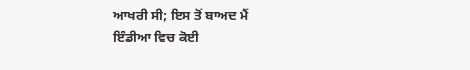ਆਖਰੀ ਸੀ; ਇਸ ਤੋਂ ਬਾਅਦ ਮੈਂ
ਇੰਡੀਆ ਵਿਚ ਕੋਈ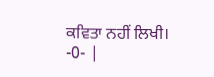ਕਵਿਤਾ ਨਹੀਂ ਲਿਖੀ।
-0- |